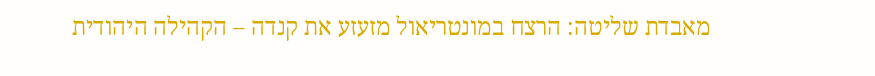מאבדת שליטה: הרצח במונטריאול מזעזע את קנדה – הקהילה היהודית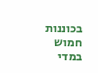בכוננות
חמוש במדי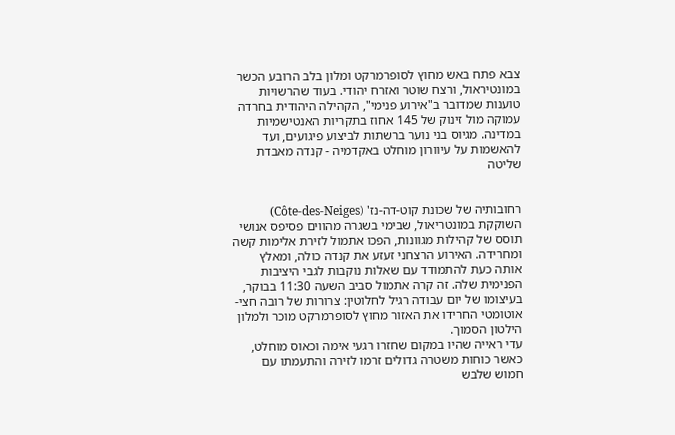צבא פתח באש מחוץ לסופרמרקט ומלון בלב הרובע הכשר במונטיראול, ורצח שוטר ואזרח יהודי. בעוד שהרשויות טוענות שמדובר ב"אירוע פנימי", הקהילה היהודית בחרדה עמוקה מול זינוק של 145 אחוז בתקריות האנטישמיות במדינה. מגיוס בני נוער ברשתות לביצוע פיגועים, ועד להאשמות על עיוורון מוחלט באקדמיה - קנדה מאבדת שליטה


רחובותיה של שכונת קוט-דה-נז' (Côte-des-Neiges) השוקקת במונטריאול, שבימי בשגרה מהווים פסיפס אנושי תוסס של קהילות מגוונות, הפכו אתמול לזירת אלימות קשה ומחרידה. האירוע הרצחני זעזע את קנדה כולה, ומאלץ אותה כעת להתמודד עם שאלות נוקבות לגבי היציבות הפנימית שלה. זה קרה אתמול סביב השעה 11:30 בבוקר, בעיצומו של יום עבודה רגיל לחלוטין: צרורות של רובה חצי-אוטומטי החרידו את האזור מחוץ לסופרמרקט מוכר ולמלון הילטון הסמוך.
עדי ראייה שהיו במקום שחזרו רגעי אימה וכאוס מוחלט, כאשר כוחות משטרה גדולים זרמו לזירה והתעמתו עם חמוש שלבש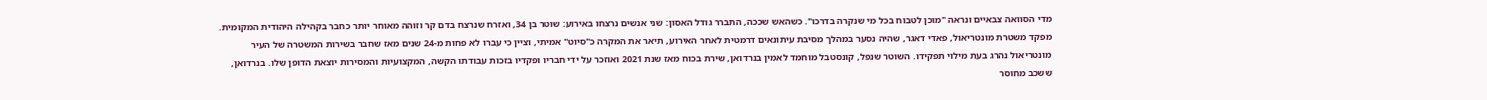מדי הסוואה צבאיים ונראה "מוכן לטבוח בכל מי שנקרה בדרכו". כשהאש שככה, התברר גודל האסון: שני אנשים נרצחו באירוע: שוטר בן 34, ואזרח שנרצח בדם קר וזוהה מאוחר יותר כחבר בקהילה היהודית המקומית.
מפקד משטרת מונטריאול, פאדי דאגר, שהיה נסער במהלך מסיבת עיתונאים דרמטית לאחר האירוע, תיאר את המקרה כ"סיוט" אמיתי, וציין כי עברו לא פחות מ-24 שנים מאז שחבר בשירות המשטרה של העיר מונטריאול נהרג בעת מילוי תפקידו. השוטר שנפל, קונסטבל מוחמד לאמין בנרדואן, שירת בכוח מאז שנת 2021 ואוזכר על ידי חבריו ופקדיו בזכות עבודתו הקשה, המקצועיות והמסירות יוצאת הדופן שלו. בנרדואן, ששכב מחוסר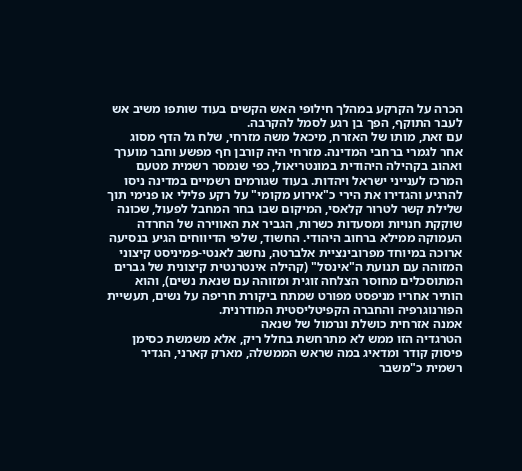הכרה על הקרקע במהלך חילופי האש הקשים בעוד שותפו משיב אש לעבר התוקף, הפך בן רגע לסמל להקרבה.
עם זאת, מותו של האזרח, מיכאל משה מזרחי, שלח גל הדף מסוג אחר לגמרי ברחבי המדינה. מזרחי היה קורבן חף מפשע וחבר מוערך ואהוב בקהילה היהודית במונטריאול, כפי שנמסר רשמית מטעם המרכז לענייני ישראל ויהדות. בעוד שגורמים רשמיים במדינה ניסו להרגיע והגדירו את הירי כ"אירוע מקומי" על רקע פלילי או פנימי תוך שלילת קשר לטרור קלאסי, המיקום שבו בחר המחבל לפעול, שכונה שוקקת חנויות ומסעדות כשרות, הגביר את האווירה של החרדה העמוקה ממילא ברחוב היהודי. החשוד, שלפי הדיווחים הגיע בנסיעה ארוכה במיוחד מפרובינציית אלברטה, נחשב לאנטי-פמיניסט קיצוני המזוהה עם תנועת ה"אינסל" (קהילה אינטרנטית קיצונית של גברים המתוסכלים מחוסר הצלחה זוגית ומזוהה עם שנאת נשים), והוא הותיר אחריו מניפסט מפורט שמתח ביקורת חריפה על נשים, תעשיית הפורנוגרפיה והחברה הקפיטליסטית המודרנית.
אמנה אזרחית כושלת ונרמול של שנאה
הטרגדיה הזו ממש לא מתרחשת בחלל ריק, אלא משמשת כסימן פיסוק קודר ומדאיג במה שראש הממשלה, מארק קארני, הגדיר רשמית כ"משבר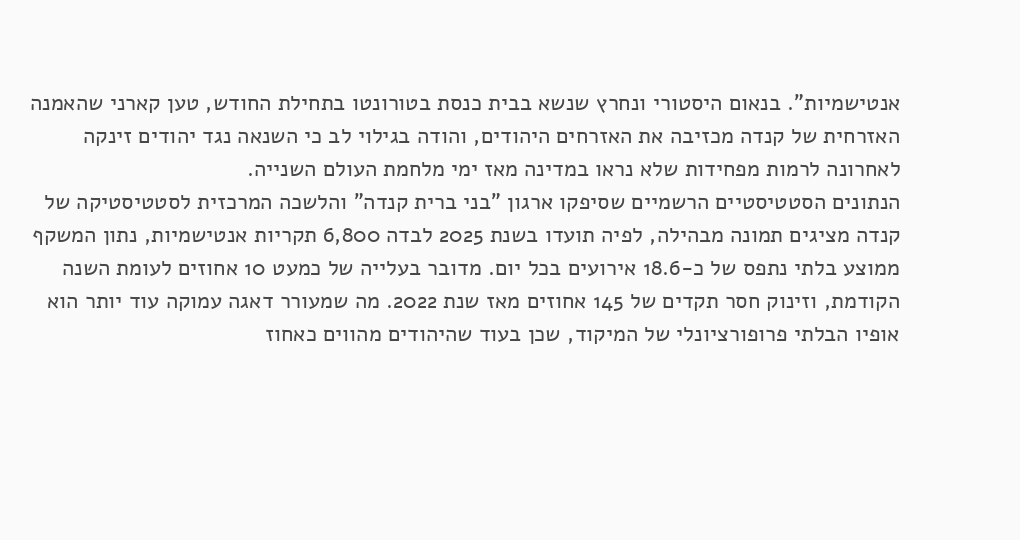אנטישמיות". בנאום היסטורי ונחרץ שנשא בבית כנסת בטורונטו בתחילת החודש, טען קארני שהאמנה האזרחית של קנדה מכזיבה את האזרחים היהודים, והודה בגילוי לב כי השנאה נגד יהודים זינקה לאחרונה לרמות מפחידות שלא נראו במדינה מאז ימי מלחמת העולם השנייה.
הנתונים הסטטיסטיים הרשמיים שסיפקו ארגון "בני ברית קנדה" והלשכה המרכזית לסטטיסטיקה של קנדה מציגים תמונה מבהילה, לפיה תועדו בשנת 2025 לבדה 6,800 תקריות אנטישמיות, נתון המשקף ממוצע בלתי נתפס של כ-18.6 אירועים בכל יום. מדובר בעלייה של כמעט 10 אחוזים לעומת השנה הקודמת, וזינוק חסר תקדים של 145 אחוזים מאז שנת 2022. מה שמעורר דאגה עמוקה עוד יותר הוא אופיו הבלתי פרופורציונלי של המיקוד, שכן בעוד שהיהודים מהווים כאחוז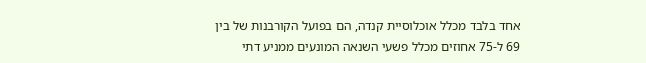אחד בלבד מכלל אוכלוסיית קנדה, הם בפועל הקורבנות של בין 69 ל-75 אחוזים מכלל פשעי השנאה המונעים ממניע דתי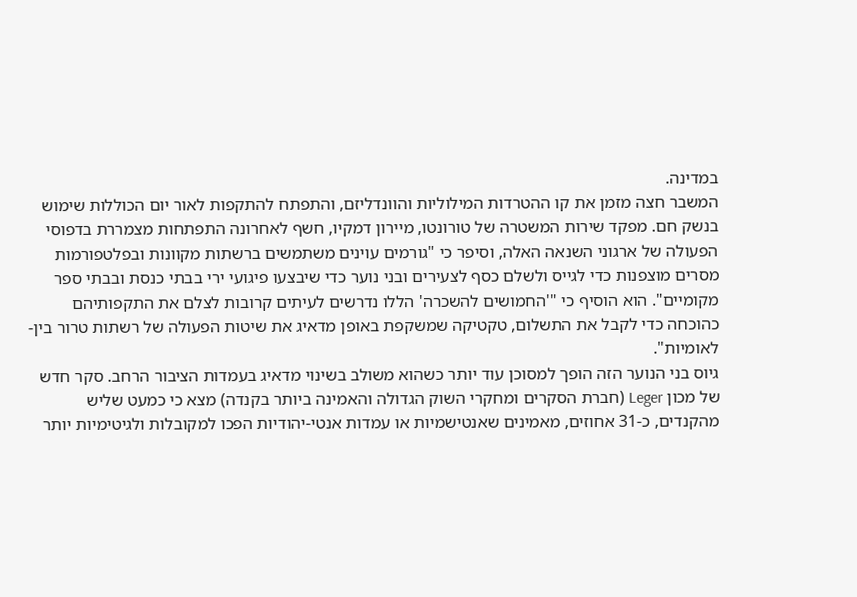במדינה.
המשבר חצה מזמן את קו ההטרדות המילוליות והוונדליזם, והתפתח להתקפות לאור יום הכוללות שימוש בנשק חם. מפקד שירות המשטרה של טורונטו, מיירון דמקיו, חשף לאחרונה התפתחות מצמררת בדפוסי הפעולה של ארגוני השנאה האלה, וסיפר כי "גורמים עוינים משתמשים ברשתות מקוונות ובפלטפורמות מסרים מוצפנות כדי לגייס ולשלם כסף לצעירים ובני נוער כדי שיבצעו פיגועי ירי בבתי כנסת ובבתי ספר מקומיים". הוא הוסיף כי "'החמושים להשכרה' הללו נדרשים לעיתים קרובות לצלם את התקפותיהם כהוכחה כדי לקבל את התשלום, טקטיקה שמשקפת באופן מדאיג את שיטות הפעולה של רשתות טרור בין-לאומיות".
גיוס בני הנוער הזה הופך למסוכן עוד יותר כשהוא משולב בשינוי מדאיג בעמדות הציבור הרחב. סקר חדש של מכון Leger (חברת הסקרים ומחקרי השוק הגדולה והאמינה ביותר בקנדה) מצא כי כמעט שליש מהקנדים, כ-31 אחוזים, מאמינים שאנטישמיות או עמדות אנטי-יהודיות הפכו למקובלות ולגיטימיות יותר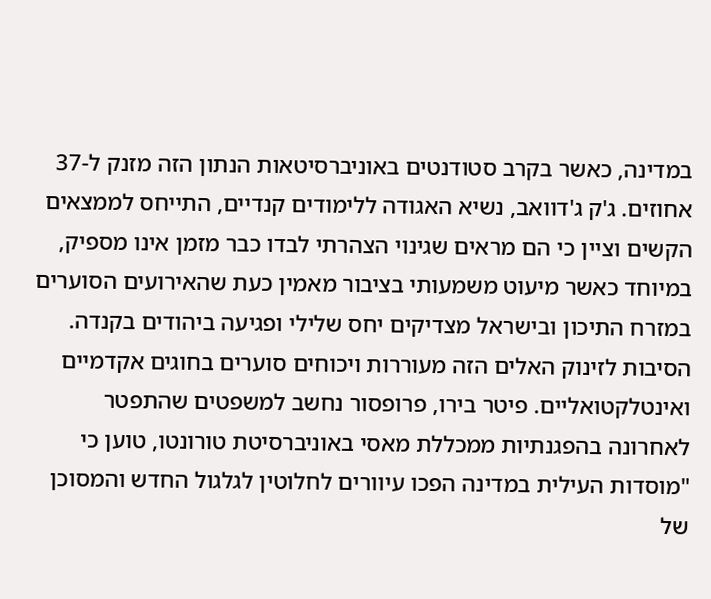במדינה, כאשר בקרב סטודנטים באוניברסיטאות הנתון הזה מזנק ל-37 אחוזים. ג'ק ג'דוואב, נשיא האגודה ללימודים קנדיים, התייחס לממצאים הקשים וציין כי הם מראים שגינוי הצהרתי לבדו כבר מזמן אינו מספיק, במיוחד כאשר מיעוט משמעותי בציבור מאמין כעת שהאירועים הסוערים במזרח התיכון ובישראל מצדיקים יחס שלילי ופגיעה ביהודים בקנדה.
הסיבות לזינוק האלים הזה מעוררות ויכוחים סוערים בחוגים אקדמיים ואינטלקטואליים. פיטר בירו, פרופסור נחשב למשפטים שהתפטר לאחרונה בהפגנתיות ממכללת מאסי באוניברסיטת טורונטו, טוען כי "מוסדות העילית במדינה הפכו עיוורים לחלוטין לגלגול החדש והמסוכן של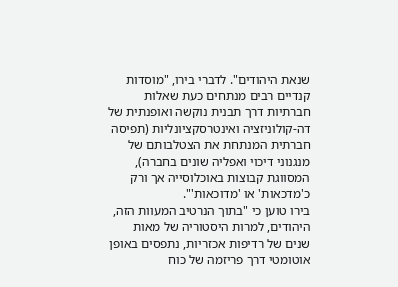שנאת היהודים". לדברי בירו, "מוסדות קנדיים רבים מנתחים כעת שאלות חברתיות דרך תבנית נוקשה ואופנתית של דה-קולוניזציה ואינטרסקציונליות (תפיסה חברתית המנתחת את הצטלבותם של מנגנוני דיכוי ואפליה שונים בחברה), המסווגת קבוצות באוכלוסייה אך ורק כ'מדכאות' או 'מדוכאות'".
בירו טוען כי "בתוך הנרטיב המעוות הזה, היהודים, למרות היסטוריה של מאות שנים של רדיפות אכזריות, נתפסים באופן אוטומטי דרך פריזמה של כוח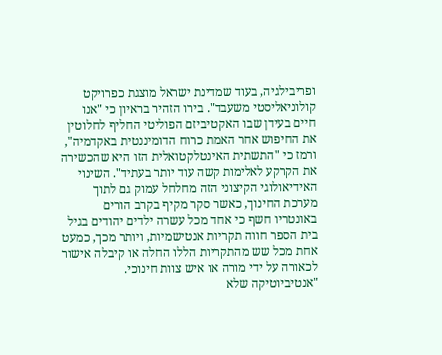ופריבילגיה, בעוד שמדינת ישראל מוצגת כפרויקט קולוניאליסטי משעבד". בירו הזהיר בראיון כי "אנו חיים בעידן שבו האקטיביזם הפוליטי החליף לחלוטין את החיפוש אחר האמת כרוח הדומיננטית באקדמיה", ורמז כי "התשתית האינטלקטואלית הזו היא שהכשירה את הקרקע לאלימות קשה עוד יותר בעתיד". השינוי האידיאולוגי הקיצוני הזה מחלחל עמוק גם לתוך מערכת החינוך, כאשר סקר מקיף בקרב הורים באונטריו חשף כי אחד מכל עשרה ילדים יהודים בגיל בית הספר חווה תקריות אנטישמיות, ויותר מכך, כמעט אחת מכל שש מהתקריות הללו החלה או קיבלה אישור לכאורה על ידי מורה או איש צוות חינוכי.
"אנטיביוטיקה שלא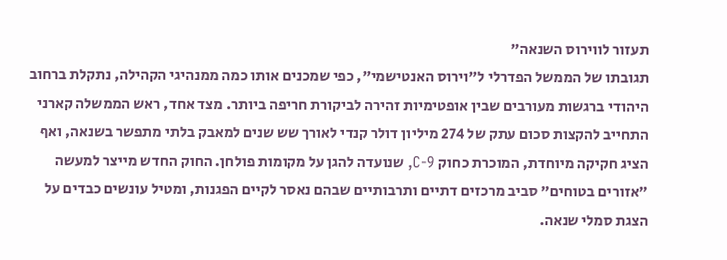תעזור לווירוס השנאה"
תגובתו של הממשל הפדרלי ל"וירוס האנטישמי", כפי שמכנים אותו כמה ממנהיגי הקהילה, נתקלת ברחוב היהודי ברגשות מעורבים שבין אופטימיות זהירה לביקורת חריפה ביותר. מצד אחד, ראש הממשלה קארני התחייב להקצות סכום עתק של 274 מיליון דולר קנדי לאורך שש שנים למאבק בלתי מתפשר בשנאה, ואף הציג חקיקה מיוחדת, המוכרת כחוק C-9, שנועדה להגן על מקומות פולחן. החוק החדש מייצר למעשה "אזורים בטוחים" סביב מרכזים דתיים ותרבותיים שבהם נאסר לקיים הפגנות, ומטיל עונשים כבדים על הצגת סמלי שנאה.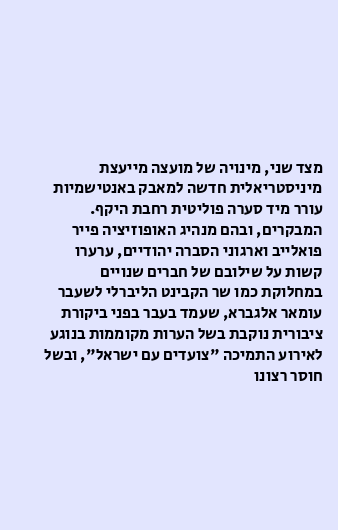מצד שני, מינויה של מועצה מייעצת מיניסטריאלית חדשה למאבק באנטישמיות עורר מיד סערה פוליטית רחבת היקף. המבקרים, ובהם מנהיג האופוזיציה פייר פואלייב וארגוני הסברה יהודיים, ערערו קשות על שילובם של חברים שנויים במחלוקת כמו שר הקבינט הליברלי לשעבר עומאר אלגברא, שעמד בעבר בפני ביקורת ציבורית נוקבת בשל הערות מקוממות בנוגע לאירוע התמיכה "צועדים עם ישראל", ובשל חוסר רצונו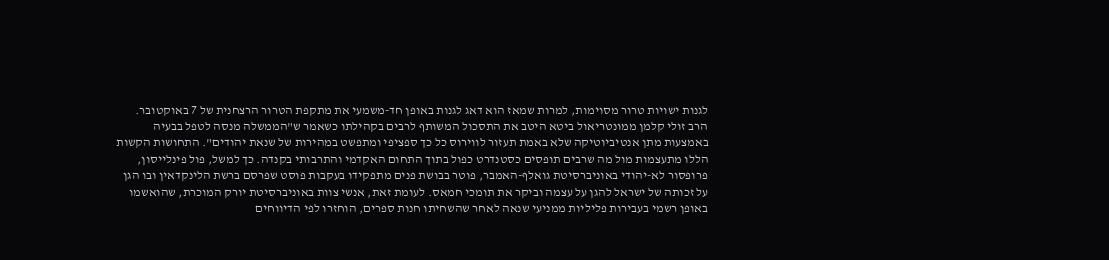לגנות ישויות טרור מסוימות, למרות שמאז הוא דאג לגנות באופן חד-משמעי את מתקפת הטרור הרצחנית של 7 באוקטובר.
הרב זולי קלמן ממונטריאול ביטא היטב את התסכול המשותף לרבים בקהילתו כשאמר ש"הממשלה מנסה לטפל בבעיה באמצעות מתן אנטיביוטיקה שלא באמת תעזור לווירוס כל כך ספציפי ומתפשט במהירות של שנאת יהודים". התחושות הקשות הללו מתעצמות מול מה שרבים תופסים כסטנדרט כפול בתוך התחום האקדמי והתרבותי בקנדה. כך למשל, פול פינלייסון, פרופסור לא-יהודי באוניברסיטת גואלף-האמבר, פוטר בבושת פנים מתפקידו בעקבות פוסט שפרסם ברשת הלינקדאין ובו הגן על זכותה של ישראל להגן על עצמה וביקר את תומכי חמאס. לעומת זאת, אנשי צוות באוניברסיטת יורק המוכרת, שהואשמו באופן רשמי בעבירות פליליות ממניעי שנאה לאחר שהשחיתו חנות ספרים, הוחזרו לפי הדיווחים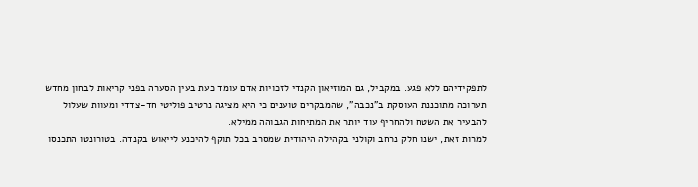לתפקידיהם ללא פגע. במקביל, גם המוזיאון הקנדי לזכויות אדם עומד כעת בעין הסערה בפני קריאות לבחון מחדש תערוכה מתוכננת העוסקת ב"נכבה", שהמבקרים טוענים כי היא מציגה נרטיב פוליטי חד-צדדי ומעוות שעלול להבעיר את השטח ולהחריף עוד יותר את המתיחות הגבוהה ממילא.
למרות זאת, ישנו חלק נרחב וקולני בקהילה היהודית שמסרב בכל תוקף להיכנע לייאוש בקנדה. בטורונטו התכנסו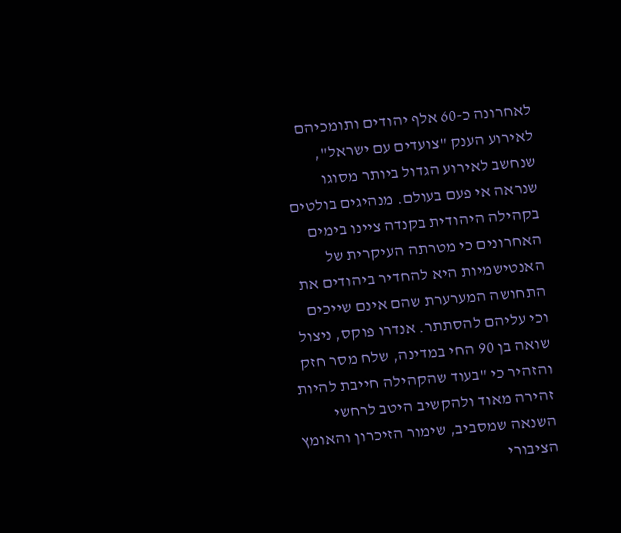לאחרונה כ-60 אלף יהודים ותומכיהם לאירוע הענק "צועדים עם ישראל", שנחשב לאירוע הגדול ביותר מסוגו שנראה אי פעם בעולם. מנהיגים בולטים בקהילה היהודית בקנדה ציינו בימים האחרונים כי מטרתה העיקרית של האנטישמיות היא להחדיר ביהודים את התחושה המערערת שהם אינם שייכים וכי עליהם להסתתר. אנדרו פוקס, ניצול שואה בן 90 החי במדינה, שלח מסר חזק והזהיר כי "בעוד שהקהילה חייבת להיות זהירה מאוד ולהקשיב היטב לרחשי השנאה שמסביב, שימור הזיכרון והאומץ הציבורי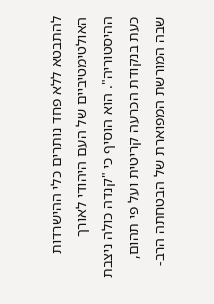להתבטא ללא פחד נותרים כלי ההישרדות האולטימטיביים של העם היהודי לאורך ההיסטוריה". הוא הוסיף כי "קנדה כולה ניצבת כעת בנקודת הכרעה קריטית ועל פי תהום, שבה המורשת המפוארת של הבטחתה הרב-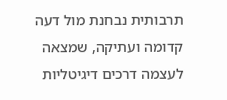תרבותית נבחנת מול דעה קדומה ועתיקה, שמצאה לעצמה דרכים דיגיטליות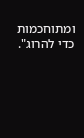ומתוחכמות כדי להרוג".